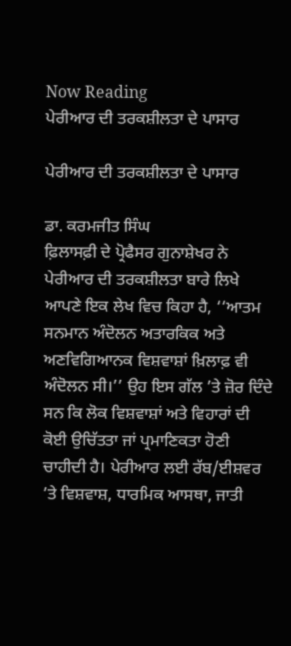Now Reading
ਪੇਰੀਆਰ ਦੀ ਤਰਕਸ਼ੀਲਤਾ ਦੇ ਪਾਸਾਰ

ਪੇਰੀਆਰ ਦੀ ਤਰਕਸ਼ੀਲਤਾ ਦੇ ਪਾਸਾਰ

ਡਾ. ਕਰਮਜੀਤ ਸਿੰਘ
ਫ਼ਿਲਾਸਫ਼ੀ ਦੇ ਪ੍ਰੋਫੈਸਰ ਗੁਨਾਸ਼ੇਖਰ ਨੇ ਪੇਰੀਆਰ ਦੀ ਤਰਕਸ਼ੀਲਤਾ ਬਾਰੇ ਲਿਖੇ ਆਪਣੇ ਇਕ ਲੇਖ ਵਿਚ ਕਿਹਾ ਹੈ, ‘‘ਆਤਮ ਸਨਮਾਨ ਅੰਦੋਲਨ ਅਤਾਰਕਿਕ ਅਤੇ ਅਣਵਿਗਿਆਨਕ ਵਿਸ਼ਵਾਸ਼ਾਂ ਖ਼ਿਲਾਫ਼ ਵੀ ਅੰਦੋਲਨ ਸੀ।’’ ਉਹ ਇਸ ਗੱਲ ’ਤੇ ਜ਼ੋਰ ਦਿੰਦੇ ਸਨ ਕਿ ਲੋਕ ਵਿਸ਼ਵਾਸ਼ਾਂ ਅਤੇ ਵਿਹਾਰਾਂ ਦੀ ਕੋਈ ਉਚਿੱਤਤਾ ਜਾਂ ਪ੍ਰਮਾਣਿਕਤਾ ਹੋਣੀ ਚਾਹੀਦੀ ਹੈ। ਪੇਰੀਆਰ ਲਈ ਰੱਬ/ਈਸ਼ਵਰ ’ਤੇ ਵਿਸ਼ਵਾਸ਼, ਧਾਰਮਿਕ ਆਸਥਾ, ਜਾਤੀ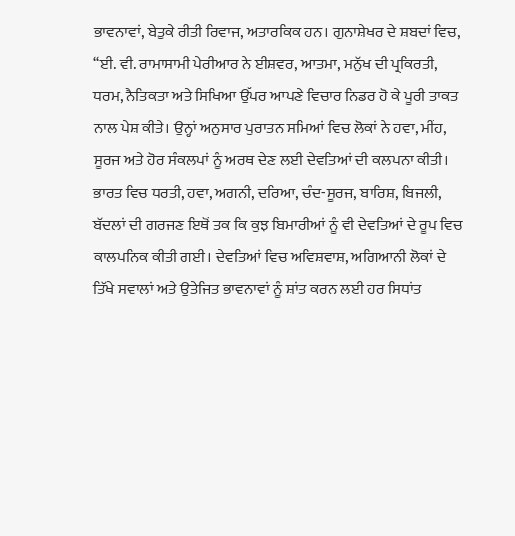ਭਾਵਨਾਵਾਂ, ਬੇਤੁਕੇ ਰੀਤੀ ਰਿਵਾਜ, ਅਤਾਰਕਿਕ ਹਨ। ਗੁਨਾਸ਼ੇਖਰ ਦੇ ਸ਼ਬਦਾਂ ਵਿਚ, ‘‘ਈ. ਵੀ. ਰਾਮਾਸਾਮੀ ਪੇਰੀਆਰ ਨੇ ਈਸ਼ਵਰ, ਆਤਮਾ, ਮਨੁੱਖ ਦੀ ਪ੍ਰਕਿਰਤੀ, ਧਰਮ, ਨੈਤਿਕਤਾ ਅਤੇ ਸਿਖਿਆ ਉੱਪਰ ਆਪਣੇ ਵਿਚਾਰ ਨਿਡਰ ਹੋ ਕੇ ਪੂਰੀ ਤਾਕਤ ਨਾਲ ਪੇਸ਼ ਕੀਤੇ। ਉਨ੍ਹਾਂ ਅਨੁਸਾਰ ਪੁਰਾਤਨ ਸਮਿਆਂ ਵਿਚ ਲੋਕਾਂ ਨੇ ਹਵਾ, ਮੀਂਹ, ਸੂਰਜ ਅਤੇ ਹੋਰ ਸੰਕਲਪਾਂ ਨੂੰ ਅਰਥ ਦੇਣ ਲਈ ਦੇਵਤਿਆਂ ਦੀ ਕਲਪਨਾ ਕੀਤੀ। ਭਾਰਤ ਵਿਚ ਧਰਤੀ, ਹਵਾ, ਅਗਨੀ, ਦਰਿਆ, ਚੰਦ-ਸੂਰਜ, ਬਾਰਿਸ਼, ਬਿਜਲੀ, ਬੱਦਲਾਂ ਦੀ ਗਰਜਣ ਇਥੋਂ ਤਕ ਕਿ ਕੁਝ ਬਿਮਾਰੀਆਂ ਨੂੰ ਵੀ ਦੇਵਤਿਆਂ ਦੇ ਰੂਪ ਵਿਚ ਕਾਲਪਨਿਕ ਕੀਤੀ ਗਈ। ਦੇਵਤਿਆਂ ਵਿਚ ਅਵਿਸ਼ਵਾਸ਼, ਅਗਿਆਨੀ ਲੋਕਾਂ ਦੇ ਤਿੱਖੇ ਸਵਾਲਾਂ ਅਤੇ ਉਤੇਜਿਤ ਭਾਵਨਾਵਾਂ ਨੂੰ ਸ਼ਾਂਤ ਕਰਨ ਲਈ ਹਰ ਸਿਧਾਂਤ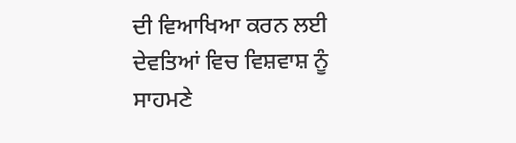ਦੀ ਵਿਆਖਿਆ ਕਰਨ ਲਈ ਦੇਵਤਿਆਂ ਵਿਚ ਵਿਸ਼ਵਾਸ਼ ਨੂੰ ਸਾਹਮਣੇ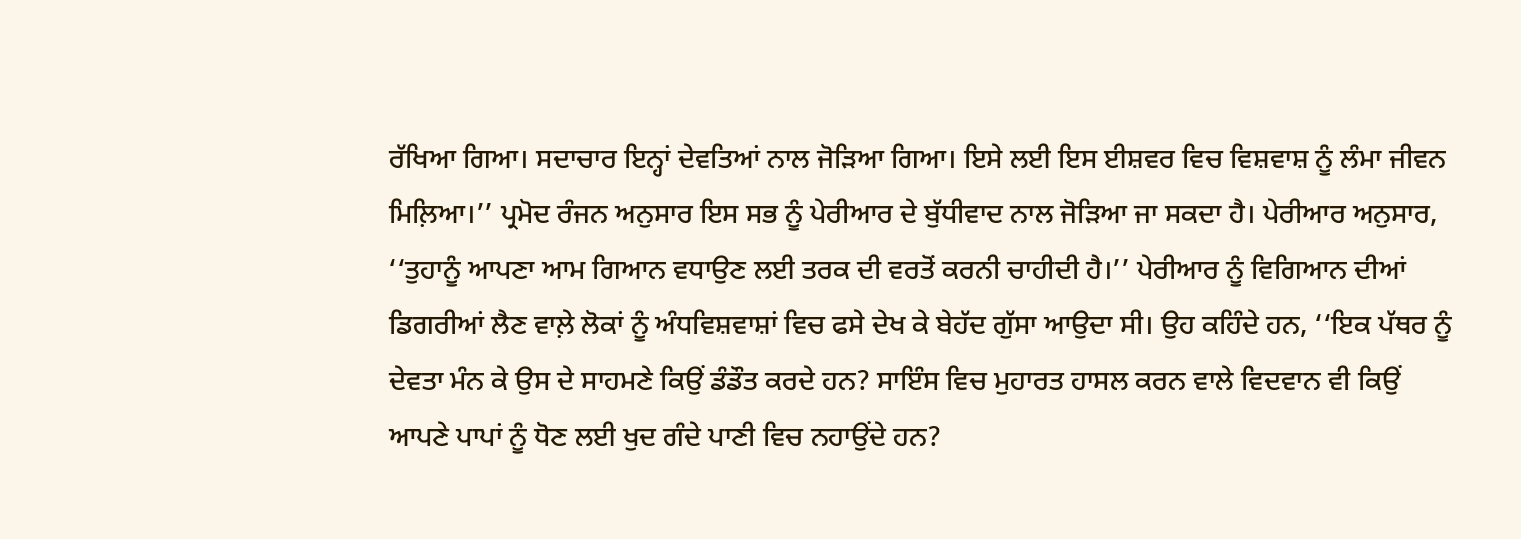ਰੱਖਿਆ ਗਿਆ। ਸਦਾਚਾਰ ਇਨ੍ਹਾਂ ਦੇਵਤਿਆਂ ਨਾਲ ਜੋੜਿਆ ਗਿਆ। ਇਸੇ ਲਈ ਇਸ ਈਸ਼ਵਰ ਵਿਚ ਵਿਸ਼ਵਾਸ਼ ਨੂੰ ਲੰਮਾ ਜੀਵਨ ਮਿਲ਼ਿਆ।’’ ਪ੍ਰਮੋਦ ਰੰਜਨ ਅਨੁਸਾਰ ਇਸ ਸਭ ਨੂੰ ਪੇਰੀਆਰ ਦੇ ਬੁੱਧੀਵਾਦ ਨਾਲ ਜੋੜਿਆ ਜਾ ਸਕਦਾ ਹੈ। ਪੇਰੀਆਰ ਅਨੁਸਾਰ, ‘‘ਤੁਹਾਨੂੰ ਆਪਣਾ ਆਮ ਗਿਆਨ ਵਧਾਉਣ ਲਈ ਤਰਕ ਦੀ ਵਰਤੋਂ ਕਰਨੀ ਚਾਹੀਦੀ ਹੈ।’’ ਪੇਰੀਆਰ ਨੂੰ ਵਿਗਿਆਨ ਦੀਆਂ ਡਿਗਰੀਆਂ ਲੈਣ ਵਾਲ਼ੇ ਲੋਕਾਂ ਨੂੰ ਅੰਧਵਿਸ਼ਵਾਸ਼ਾਂ ਵਿਚ ਫਸੇ ਦੇਖ ਕੇ ਬੇਹੱਦ ਗੁੱਸਾ ਆਉਦਾ ਸੀ। ਉਹ ਕਹਿੰਦੇ ਹਨ, ‘‘ਇਕ ਪੱਥਰ ਨੂੰ ਦੇਵਤਾ ਮੰਨ ਕੇ ਉਸ ਦੇ ਸਾਹਮਣੇ ਕਿਉਂ ਡੰਡੌਤ ਕਰਦੇ ਹਨ? ਸਾਇੰਸ ਵਿਚ ਮੁਹਾਰਤ ਹਾਸਲ ਕਰਨ ਵਾਲੇ ਵਿਦਵਾਨ ਵੀ ਕਿਉਂ ਆਪਣੇ ਪਾਪਾਂ ਨੂੰ ਧੋਣ ਲਈ ਖੁਦ ਗੰਦੇ ਪਾਣੀ ਵਿਚ ਨਹਾਉਂਦੇ ਹਨ?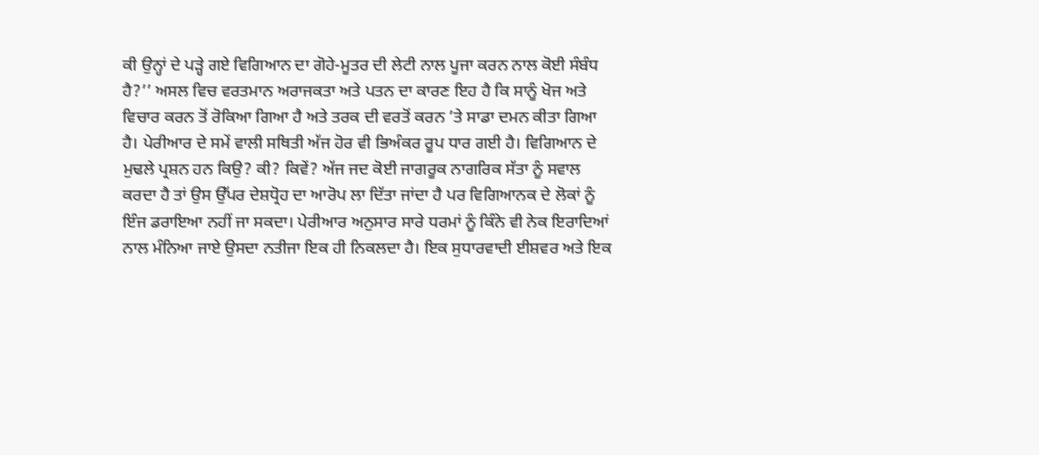ਕੀ ਉਨ੍ਹਾਂ ਦੇ ਪੜ੍ਹੇ ਗਏ ਵਿਗਿਆਨ ਦਾ ਗੋਹੇ-ਮੂਤਰ ਦੀ ਲੇਟੀ ਨਾਲ ਪੂਜਾ ਕਰਨ ਨਾਲ ਕੋਈ ਸੰਬੰਧ ਹੈ?’’ ਅਸਲ ਵਿਚ ਵਰਤਮਾਨ ਅਰਾਜਕਤਾ ਅਤੇ ਪਤਨ ਦਾ ਕਾਰਣ ਇਹ ਹੈ ਕਿ ਸਾਨੂੰ ਖੋਜ ਅਤੇ ਵਿਚਾਰ ਕਰਨ ਤੋਂ ਰੋਕਿਆ ਗਿਆ ਹੈ ਅਤੇ ਤਰਕ ਦੀ ਵਰਤੋਂ ਕਰਨ ’ਤੇ ਸਾਡਾ ਦਮਨ ਕੀਤਾ ਗਿਆ ਹੈ। ਪੇਰੀਆਰ ਦੇ ਸਮੇਂ ਵਾਲੀ ਸਥਿਤੀ ਅੱਜ ਹੋਰ ਵੀ ਭਿਅੰਕਰ ਰੂਪ ਧਾਰ ਗਈ ਹੈ। ਵਿਗਿਆਨ ਦੇ ਮੁਢਲੇ ਪ੍ਰਸ਼ਨ ਹਨ ਕਿਉ? ਕੀ? ਕਿਵੇਂ? ਅੱਜ ਜਦ ਕੋਈ ਜਾਗਰੂਕ ਨਾਗਰਿਕ ਸੱਤਾ ਨੂੰ ਸਵਾਲ ਕਰਦਾ ਹੈ ਤਾਂ ਉਸ ਉੱਪਰ ਦੇਸ਼ਧ੍ਰੋਹ ਦਾ ਆਰੋਪ ਲਾ ਦਿੱਤਾ ਜਾਂਦਾ ਹੈ ਪਰ ਵਿਗਿਆਨਕ ਦੇ ਲੋਕਾਂ ਨੂੰ ਇੰਜ ਡਰਾਇਆ ਨਹੀਂ ਜਾ ਸਕਦਾ। ਪੇਰੀਆਰ ਅਨੁਸਾਰ ਸਾਰੇ ਧਰਮਾਂ ਨੂੰ ਕਿੰਨੇ ਵੀ ਨੇਕ ਇਰਾਦਿਆਂ ਨਾਲ ਮੰਨਿਆ ਜਾਏ ਉਸਦਾ ਨਤੀਜਾ ਇਕ ਹੀ ਨਿਕਲਦਾ ਹੈ। ਇਕ ਸੁਧਾਰਵਾਦੀ ਈਸ਼ਵਰ ਅਤੇ ਇਕ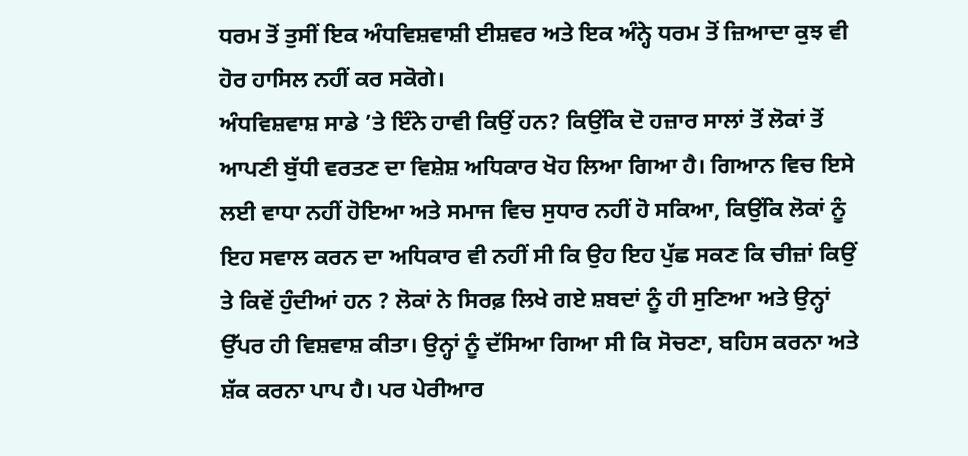ਧਰਮ ਤੋਂ ਤੁਸੀਂ ਇਕ ਅੰਧਵਿਸ਼ਵਾਸ਼ੀ ਈਸ਼ਵਰ ਅਤੇ ਇਕ ਅੰਨ੍ਹੇ ਧਰਮ ਤੋਂ ਜ਼ਿਆਦਾ ਕੁਝ ਵੀ ਹੋਰ ਹਾਸਿਲ ਨਹੀਂ ਕਰ ਸਕੋਗੇ।
ਅੰਧਵਿਸ਼ਵਾਸ਼ ਸਾਡੇ ’ਤੇ ਇੰਨੇ ਹਾਵੀ ਕਿਉਂ ਹਨ? ਕਿਉਂਕਿ ਦੋ ਹਜ਼ਾਰ ਸਾਲਾਂ ਤੋਂ ਲੋਕਾਂ ਤੋਂ ਆਪਣੀ ਬੁੱਧੀ ਵਰਤਣ ਦਾ ਵਿਸ਼ੇਸ਼ ਅਧਿਕਾਰ ਖੋਹ ਲਿਆ ਗਿਆ ਹੈ। ਗਿਆਨ ਵਿਚ ਇਸੇ ਲਈ ਵਾਧਾ ਨਹੀਂ ਹੋਇਆ ਅਤੇ ਸਮਾਜ ਵਿਚ ਸੁਧਾਰ ਨਹੀਂ ਹੋ ਸਕਿਆ, ਕਿਉਂਕਿ ਲੋਕਾਂ ਨੂੰ ਇਹ ਸਵਾਲ ਕਰਨ ਦਾ ਅਧਿਕਾਰ ਵੀ ਨਹੀਂ ਸੀ ਕਿ ਉਹ ਇਹ ਪੁੱਛ ਸਕਣ ਕਿ ਚੀਜ਼ਾਂ ਕਿਉਂ ਤੇ ਕਿਵੇਂ ਹੁੰਦੀਆਂ ਹਨ ? ਲੋਕਾਂ ਨੇ ਸਿਰਫ਼ ਲਿਖੇ ਗਏ ਸ਼ਬਦਾਂ ਨੂੰ ਹੀ ਸੁਣਿਆ ਅਤੇ ਉਨ੍ਹਾਂ ਉੱਪਰ ਹੀ ਵਿਸ਼ਵਾਸ਼ ਕੀਤਾ। ਉਨ੍ਹਾਂ ਨੂੰ ਦੱਸਿਆ ਗਿਆ ਸੀ ਕਿ ਸੋਚਣਾ, ਬਹਿਸ ਕਰਨਾ ਅਤੇ ਸ਼ੱਕ ਕਰਨਾ ਪਾਪ ਹੈ। ਪਰ ਪੇਰੀਆਰ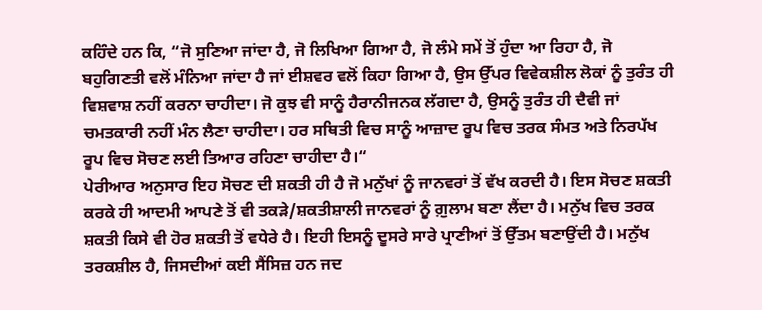ਕਹਿੰਦੇ ਹਨ ਕਿ, “ਜੋ ਸੁਣਿਆ ਜਾਂਦਾ ਹੈ, ਜੋ ਲਿਖਿਆ ਗਿਆ ਹੈ, ਜੋ ਲੰਮੇ ਸਮੇਂ ਤੋਂ ਹੁੰਦਾ ਆ ਰਿਹਾ ਹੈ, ਜੋ ਬਹੁਗਿਣਤੀ ਵਲੋਂ ਮੰਨਿਆ ਜਾਂਦਾ ਹੈ ਜਾਂ ਈਸ਼ਵਰ ਵਲੋਂ ਕਿਹਾ ਗਿਆ ਹੈ, ਉਸ ਉੱਪਰ ਵਿਵੇਕਸ਼ੀਲ ਲੋਕਾਂ ਨੂੰ ਤੁਰੰਤ ਹੀ ਵਿਸ਼ਵਾਸ਼ ਨਹੀਂ ਕਰਨਾ ਚਾਹੀਦਾ। ਜੋ ਕੁਝ ਵੀ ਸਾਨੂੰ ਹੈਰਾਨੀਜਨਕ ਲੱਗਦਾ ਹੈ, ਉਸਨੂੰ ਤੁਰੰਤ ਹੀ ਦੈਵੀ ਜਾਂ ਚਮਤਕਾਰੀ ਨਹੀਂ ਮੰਨ ਲੈਣਾ ਚਾਹੀਦਾ। ਹਰ ਸਥਿਤੀ ਵਿਚ ਸਾਨੂੰ ਆਜ਼ਾਦ ਰੂਪ ਵਿਚ ਤਰਕ ਸੰਮਤ ਅਤੇ ਨਿਰਪੱਖ ਰੂਪ ਵਿਚ ਸੋਚਣ ਲਈ ਤਿਆਰ ਰਹਿਣਾ ਚਾਹੀਦਾ ਹੈ।“
ਪੇਰੀਆਰ ਅਨੁਸਾਰ ਇਹ ਸੋਚਣ ਦੀ ਸ਼ਕਤੀ ਹੀ ਹੈ ਜੋ ਮਨੁੱਖਾਂ ਨੂੰ ਜਾਨਵਰਾਂ ਤੋਂ ਵੱਖ ਕਰਦੀ ਹੈ। ਇਸ ਸੋਚਣ ਸ਼ਕਤੀ ਕਰਕੇ ਹੀ ਆਦਮੀ ਆਪਣੇ ਤੋਂ ਵੀ ਤਕੜੇ/ਸ਼ਕਤੀਸ਼ਾਲੀ ਜਾਨਵਰਾਂ ਨੂੰ ਗ਼ੁਲਾਮ ਬਣਾ ਲੈਂਦਾ ਹੈ। ਮਨੁੱਖ ਵਿਚ ਤਰਕ ਸ਼ਕਤੀ ਕਿਸੇ ਵੀ ਹੋਰ ਸ਼ਕਤੀ ਤੋਂ ਵਧੇਰੇ ਹੈ। ਇਹੀ ਇਸਨੂੰ ਦੂਸਰੇ ਸਾਰੇ ਪ੍ਰਾਣੀਆਂ ਤੋਂ ਉੱਤਮ ਬਣਾਉਂਦੀ ਹੈ। ਮਨੁੱਖ ਤਰਕਸ਼ੀਲ ਹੈ, ਜਿਸਦੀਆਂ ਕਈ ਸੈਂਸਿਜ਼ ਹਨ ਜਦ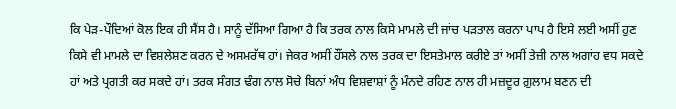ਕਿ ਪੇੜ-ਪੌਦਿਆਂ ਕੋਲ ਇਕ ਹੀ ਸੈਂਸ ਹੈ। ਸਾਨੂੰ ਦੱਸਿਆ ਗਿਆ ਹੈ ਕਿ ਤਰਕ ਨਾਲ ਕਿਸੇ ਮਾਮਲੇ ਦੀ ਜਾਂਚ ਪੜਤਾਲ ਕਰਨਾ ਪਾਪ ਹੈ ਇਸੇ ਲਈ ਅਸੀਂ ਹੁਣ ਕਿਸੇ ਵੀ ਮਾਮਲੇ ਦਾ ਵਿਸ਼ਲੇਸ਼ਣ ਕਰਨ ਦੇ ਅਸਮਰੱਥ ਹਾਂ। ਜੇਕਰ ਅਸੀਂ ਹੌਂਸਲੇ ਨਾਲ ਤਰਕ ਦਾ ਇਸਤੇਮਾਲ ਕਰੀਏ ਤਾਂ ਅਸੀਂ ਤੇਜ਼ੀ ਨਾਲ ਅਗਾਂਹ ਵਧ ਸਕਦੇ ਹਾਂ ਅਤੇ ਪ੍ਰਗਤੀ ਕਰ ਸਕਦੇ ਹਾਂ। ਤਰਕ ਸੰਗਤ ਢੰਗ ਨਾਲ ਸੋਚੇ ਬਿਨਾਂ ਅੰਧ ਵਿਸ਼ਵਾਸ਼ਾਂ ਨੂੰ ਮੰਨਦੇ ਰਹਿਣ ਨਾਲ ਹੀ ਮਜ਼ਦੂਰ ਗ਼ੁਲਾਮ ਬਣਨ ਦੀ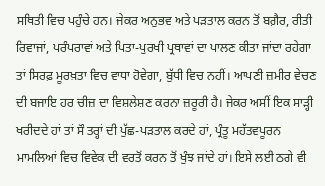ਸਥਿਤੀ ਵਿਚ ਪਹੁੰਚੇ ਹਨ। ਜੇਕਰ ਅਨੁਭਵ ਅਤੇ ਪੜਤਾਲ ਕਰਨ ਤੋਂ ਬਗ਼ੈਰ, ਰੀਤੀ ਰਿਵਾਜਾਂ, ਪਰੰਪਰਾਵਾਂ ਅਤੇ ਪਿਤਾ-ਪੁਰਖੀ ਪ੍ਰਥਾਵਾਂ ਦਾ ਪਾਲਣ ਕੀਤਾ ਜਾਂਦਾ ਰਹੇਗਾ ਤਾਂ ਸਿਰਫ਼ ਮੂਰਖ਼ਤਾ ਵਿਚ ਵਾਧਾ ਹੋਵੇਗਾ, ਬੁੱਧੀ ਵਿਚ ਨਹੀਂ। ਆਪਣੀ ਜ਼ਮੀਰ ਵੇਚਣ ਦੀ ਬਜਾਇ ਹਰ ਚੀਜ਼ ਦਾ ਵਿਸ਼ਲੇਸ਼ਣ ਕਰਨਾ ਜ਼ਰੂਰੀ ਹੈ। ਜੇਕਰ ਅਸੀਂ ਇਕ ਸਾੜ੍ਹੀ ਖਰੀਦਦੇ ਹਾਂ ਤਾਂ ਸੌ ਤਰ੍ਹਾਂ ਦੀ ਪੁੱਛ-ਪੜਤਾਲ ਕਰਦੇ ਹਾਂ, ਪ੍ਰੰਤੂ ਮਹੱਤਵਪੂਰਨ ਮਾਮਲਿਆਂ ਵਿਚ ਵਿਵੇਕ ਦੀ ਵਰਤੋਂ ਕਰਨ ਤੋਂ ਖੁੰਝ ਜਾਂਦੇ ਹਾਂ। ਇਸੇ ਲਈ ਠਗੇ ਵੀ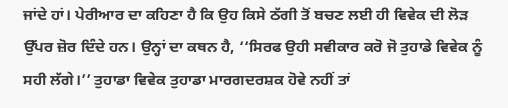ਜਾਂਦੇ ਹਾਂ। ਪੇਰੀਆਰ ਦਾ ਕਹਿਣਾ ਹੈ ਕਿ ਉਹ ਕਿਸੇ ਠੱਗੀ ਤੋਂ ਬਚਣ ਲਈ ਹੀ ਵਿਵੇਕ ਦੀ ਲੋੜ ਉੱਪਰ ਜ਼ੋਰ ਦਿੰਦੇ ਹਨ। ਉਨ੍ਹਾਂ ਦਾ ਕਥਨ ਹੈ, ‘‘ਸਿਰਫ ਉਹੀ ਸਵੀਕਾਰ ਕਰੋ ਜੋ ਤੁਹਾਡੇ ਵਿਵੇਕ ਨੂੰ ਸਹੀ ਲੱਗੇ।’’ ਤੁਹਾਡਾ ਵਿਵੇਕ ਤੁਹਾਡਾ ਮਾਰਗਦਰਸ਼ਕ ਹੋਵੇ ਨਹੀਂ ਤਾਂ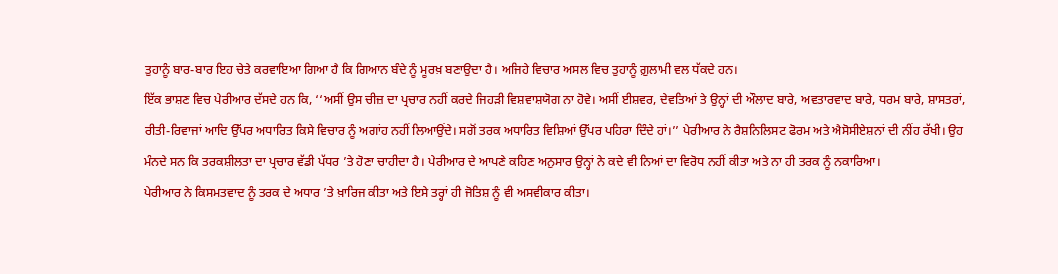ਤੁਹਾਨੂੰ ਬਾਰ-ਬਾਰ ਇਹ ਚੇਤੇ ਕਰਵਾਇਆ ਗਿਆ ਹੈ ਕਿ ਗਿਆਨ ਬੰਦੇ ਨੂੰ ਮੂਰਖ਼ ਬਣਾਉਦਾ ਹੈ। ਅਜਿਹੇ ਵਿਚਾਰ ਅਸਲ ਵਿਚ ਤੁਹਾਨੂੰ ਗ਼ੁਲਾਮੀ ਵਲ ਧੱਕਦੇ ਹਨ।
ਇੱਕ ਭਾਸ਼ਣ ਵਿਚ ਪੇਰੀਆਰ ਦੱਸਦੇ ਹਨ ਕਿ, ‘‘ਅਸੀਂ ਉਸ ਚੀਜ਼ ਦਾ ਪ੍ਰਚਾਰ ਨਹੀਂ ਕਰਦੇ ਜਿਹੜੀ ਵਿਸ਼ਵਾਸ਼ਯੋਗ ਨਾ ਹੋਵੇ। ਅਸੀਂ ਈਸ਼ਵਰ, ਦੇਵਤਿਆਂ ਤੇ ਉਨ੍ਹਾਂ ਦੀ ਔਲਾਦ ਬਾਰੇ, ਅਵਤਾਰਵਾਦ ਬਾਰੇ, ਧਰਮ ਬਾਰੇ, ਸ਼ਾਸਤਰਾਂ, ਰੀਤੀ-ਰਿਵਾਜਾਂ ਆਦਿ ਉੱਪਰ ਅਧਾਰਿਤ ਕਿਸੇ ਵਿਚਾਰ ਨੂੰ ਅਗਾਂਹ ਨਹੀਂ ਲਿਆਉਂਦੇ। ਸਗੋਂ ਤਰਕ ਅਧਾਰਿਤ ਵਿਸ਼ਿਆਂ ਉੱਪਰ ਪਹਿਰਾ ਦਿੰਦੇ ਹਾਂ।’’ ਪੇਰੀਆਰ ਨੇ ਰੈਸ਼ਨਿਲਿਸਟ ਫੋਰਮ ਅਤੇ ਐਸੋਸੀਏਸ਼ਨਾਂ ਦੀ ਨੀਂਹ ਰੱਖੀ। ਉਹ ਮੰਨਦੇ ਸਨ ਕਿ ਤਰਕਸ਼ੀਲਤਾ ਦਾ ਪ੍ਰਚਾਰ ਵੱਡੀ ਪੱਧਰ ’ਤੇ ਹੋਣਾ ਚਾਹੀਦਾ ਹੈ। ਪੇਰੀਆਰ ਦੇ ਆਪਣੇ ਕਹਿਣ ਅਨੁਸਾਰ ਉਨ੍ਹਾਂ ਨੇ ਕਦੇ ਵੀ ਨਿਆਂ ਦਾ ਵਿਰੋਧ ਨਹੀਂ ਕੀਤਾ ਅਤੇ ਨਾ ਹੀ ਤਰਕ ਨੂੰ ਨਕਾਰਿਆ।
ਪੇਰੀਆਰ ਨੇ ਕਿਸਮਤਵਾਦ ਨੂੰ ਤਰਕ ਦੇ ਅਧਾਰ ’ਤੇ ਖ਼ਾਰਿਜ ਕੀਤਾ ਅਤੇ ਇਸੇ ਤਰ੍ਹਾਂ ਹੀ ਜੋਤਿਸ਼ ਨੂੰ ਵੀ ਅਸਵੀਕਾਰ ਕੀਤਾ।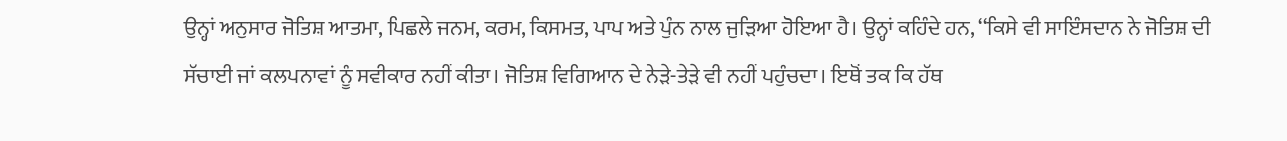ਉਨ੍ਹਾਂ ਅਨੁਸਾਰ ਜੋਤਿਸ਼ ਆਤਮਾ, ਪਿਛਲੇ ਜਨਮ, ਕਰਮ, ਕਿਸਮਤ, ਪਾਪ ਅਤੇ ਪੁੰਨ ਨਾਲ ਜੁੜਿਆ ਹੋਇਆ ਹੈ। ਉਨ੍ਹਾਂ ਕਹਿੰਦੇ ਹਨ, ‘‘ਕਿਸੇ ਵੀ ਸਾਇੰਸਦਾਨ ਨੇ ਜੋਤਿਸ਼ ਦੀ ਸੱਚਾਈ ਜਾਂ ਕਲਪਨਾਵਾਂ ਨੂੰ ਸਵੀਕਾਰ ਨਹੀਂ ਕੀਤਾ। ਜੋਤਿਸ਼ ਵਿਗਿਆਨ ਦੇ ਨੇੜੇ-ਤੇੜੇ ਵੀ ਨਹੀਂ ਪਹੁੰਚਦਾ। ਇਥੋਂ ਤਕ ਕਿ ਹੱਥ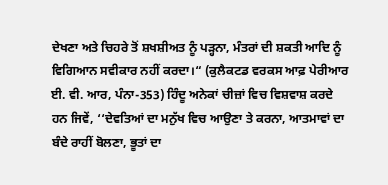ਦੇਖਣਾ ਅਤੇ ਚਿਹਰੇ ਤੋਂ ਸ਼ਖਸ਼ੀਅਤ ਨੂੰ ਪੜ੍ਹਨਾ, ਮੰਤਰਾਂ ਦੀ ਸ਼ਕਤੀ ਆਦਿ ਨੂੰ ਵਿਗਿਆਨ ਸਵੀਕਾਰ ਨਹੀਂ ਕਰਦਾ।“ (ਕੁਲੈਕਟਡ ਵਰਕਸ ਆਫ਼ ਪੇਰੀਆਰ ਈ. ਵੀ. ਆਰ, ਪੰਨਾ-353) ਹਿੰਦੂ ਅਨੇਕਾਂ ਚੀਜ਼ਾਂ ਵਿਚ ਵਿਸ਼ਵਾਸ਼ ਕਰਦੇ ਹਨ ਜਿਵੇਂ, ‘‘ਦੇਵਤਿਆਂ ਦਾ ਮਨੁੱਖ ਵਿਚ ਆਉਣਾ ਤੇ ਕਰਨਾ, ਆਤਮਾਵਾਂ ਦਾ ਬੰਦੇ ਰਾਹੀਂ ਬੋਲਣਾ, ਭੂਤਾਂ ਦਾ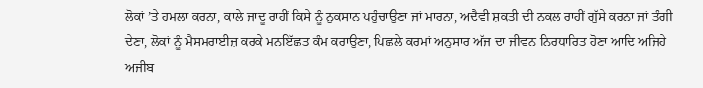ਲੋਕਾਂ ’ਤੇ ਹਮਲਾ ਕਰਨਾ, ਕਾਲੇ ਜਾਦੂ ਰਾਹੀਂ ਕਿਸੇ ਨੂੰ ਨੁਕਸਾਨ ਪਹੁੰਚਾਉਣਾ ਜਾਂ ਮਾਰਨਾ, ਅਦੈਵੀ ਸ਼ਕਤੀ ਦੀ ਨਕਲ ਰਾਹੀਂ ਗੁੱਸੇ ਕਰਨਾ ਜਾਂ ਤੰਗੀ ਦੇਣਾ, ਲੋਕਾਂ ਨੂੰ ਮੈਸਮਰਾਈਜ਼ ਕਰਕੇ ਮਨਇੱਛਤ ਕੰਮ ਕਰਾਉਣਾ, ਪਿਛਲੇ ਕਰਮਾਂ ਅਨੁਸਾਰ ਅੱਜ ਦਾ ਜੀਵਨ ਨਿਰਧਾਰਿਤ ਹੋਣਾ ਆਦਿ ਅਜਿਹੇ ਅਜੀਬ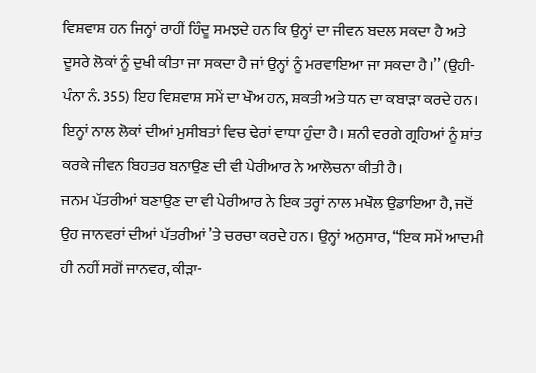ਵਿਸ਼ਵਾਸ਼ ਹਨ ਜਿਨ੍ਹਾਂ ਰਾਹੀਂ ਹਿੰਦੂ ਸਮਝਦੇ ਹਨ ਕਿ ਉਨ੍ਹਾਂ ਦਾ ਜੀਵਨ ਬਦਲ ਸਕਦਾ ਹੈ ਅਤੇ ਦੂਸਰੇ ਲੋਕਾਂ ਨੂੰ ਦੁਖੀ ਕੀਤਾ ਜਾ ਸਕਦਾ ਹੈ ਜਾਂ ਉਨ੍ਹਾਂ ਨੂੰ ਮਰਵਾਇਆ ਜਾ ਸਕਦਾ ਹੈ।’’ (ਉਹੀ-ਪੰਨਾ ਨੰ. 355) ਇਹ ਵਿਸ਼ਵਾਸ਼ ਸਮੇਂ ਦਾ ਖੌਅ ਹਨ, ਸ਼ਕਤੀ ਅਤੇ ਧਨ ਦਾ ਕਬਾੜਾ ਕਰਦੇ ਹਨ। ਇਨ੍ਹਾਂ ਨਾਲ ਲੋਕਾਂ ਦੀਆਂ ਮੁਸੀਬਤਾਂ ਵਿਚ ਢੇਰਾਂ ਵਾਧਾ ਹੁੰਦਾ ਹੈ। ਸ਼ਨੀ ਵਰਗੇ ਗ੍ਰਹਿਆਂ ਨੂੰ ਸ਼ਾਂਤ ਕਰਕੇ ਜੀਵਨ ਬਿਹਤਰ ਬਨਾਉਣ ਦੀ ਵੀ ਪੇਰੀਆਰ ਨੇ ਆਲੋਚਨਾ ਕੀਤੀ ਹੈ।
ਜਨਮ ਪੱਤਰੀਆਂ ਬਣਾਉਣ ਦਾ ਵੀ ਪੇਰੀਆਰ ਨੇ ਇਕ ਤਰ੍ਹਾਂ ਨਾਲ ਮਖੌਲ ਉਡਾਇਆ ਹੈ, ਜਦੋਂ ਉਹ ਜਾਨਵਰਾਂ ਦੀਆਂ ਪੱਤਰੀਆਂ ’ਤੇ ਚਰਚਾ ਕਰਦੇ ਹਨ। ਉਨ੍ਹਾਂ ਅਨੁਸਾਰ, ‘‘ਇਕ ਸਮੇਂ ਆਦਮੀ ਹੀ ਨਹੀਂ ਸਗੋਂ ਜਾਨਵਰ, ਕੀੜਾ-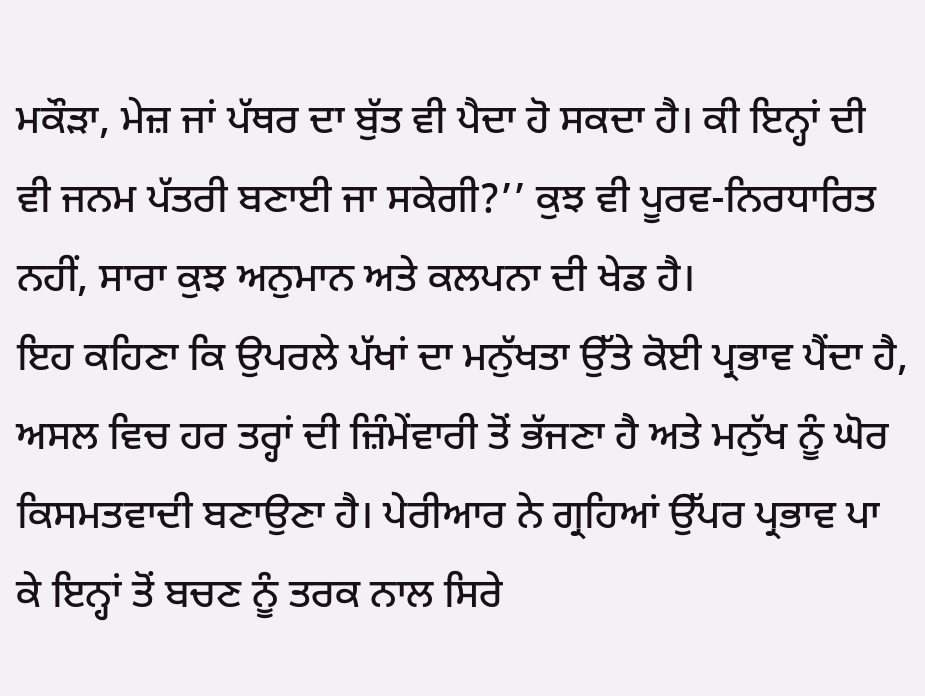ਮਕੌੜਾ, ਮੇਜ਼ ਜਾਂ ਪੱਥਰ ਦਾ ਬੁੱਤ ਵੀ ਪੈਦਾ ਹੋ ਸਕਦਾ ਹੈ। ਕੀ ਇਨ੍ਹਾਂ ਦੀ ਵੀ ਜਨਮ ਪੱਤਰੀ ਬਣਾਈ ਜਾ ਸਕੇਗੀ?’’ ਕੁਝ ਵੀ ਪੂਰਵ-ਨਿਰਧਾਰਿਤ ਨਹੀਂ, ਸਾਰਾ ਕੁਝ ਅਨੁਮਾਨ ਅਤੇ ਕਲਪਨਾ ਦੀ ਖੇਡ ਹੈ।
ਇਹ ਕਹਿਣਾ ਕਿ ਉਪਰਲੇ ਪੱਖਾਂ ਦਾ ਮਨੁੱਖਤਾ ਉੱਤੇ ਕੋਈ ਪ੍ਰਭਾਵ ਪੈਂਦਾ ਹੈ, ਅਸਲ ਵਿਚ ਹਰ ਤਰ੍ਹਾਂ ਦੀ ਜ਼ਿੰਮੇਂਵਾਰੀ ਤੋਂ ਭੱਜਣਾ ਹੈ ਅਤੇ ਮਨੁੱਖ ਨੂੰ ਘੋਰ ਕਿਸਮਤਵਾਦੀ ਬਣਾਉਣਾ ਹੈ। ਪੇਰੀਆਰ ਨੇ ਗ੍ਰਹਿਆਂ ਉੱਪਰ ਪ੍ਰਭਾਵ ਪਾ ਕੇ ਇਨ੍ਹਾਂ ਤੋਂ ਬਚਣ ਨੂੰ ਤਰਕ ਨਾਲ ਸਿਰੇ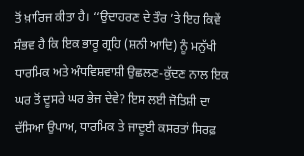ਤੋਂ ਖ਼ਾਰਿਜ ਕੀਤਾ ਹੈ। ‘‘ਉਦਾਹਰਣ ਦੇ ਤੌਰ ’ਤੇ ਇਹ ਕਿਵੇਂ ਸੰਭਵ ਹੈ ਕਿ ਇਕ ਭਾਰੂ ਗ੍ਰਹਿ (ਸ਼ਨੀ ਆਦਿ) ਨੂੰ ਮਨੁੱਖੀ ਧਾਰਮਿਕ ਅਤੇ ਅੰਧਵਿਸ਼ਵਾਸ਼ੀ ਉਛਲਣ-ਕੁੱਦਣ ਨਾਲ ਇਕ ਘਰ ਤੋਂ ਦੂਸਰੇ ਘਰ ਭੇਜ ਦੇਵੇ? ਇਸ ਲਈ ਜੋਤਿਸ਼ੀ ਦਾ ਦੱਸਿਆ ਉਪਾਅ, ਧਾਰਮਿਕ ਤੇ ਜਾਦੂਈ ਕਸਰਤਾਂ ਸਿਰਫ਼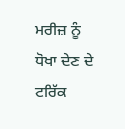ਮਰੀਜ਼ ਨੂੰ ਧੋਖਾ ਦੇਣ ਦੇ ਟਰਿੱਕ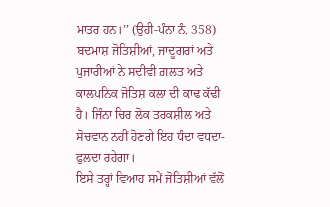ਮਾਤਰ ਹਨ।’’ (ਉਹੀ-ਪੰਨਾ ਨੰ. 358) ਬਦਮਾਸ਼ ਜੋਤਿਸ਼ੀਆਂ, ਜਾਦੂਗਰਾਂ ਅਤੇ ਪੁਜਾਰੀਆਂ ਨੇ ਸਦੀਵੀ ਗ਼ਲਤ ਅਤੇ ਕਾਲਪਨਿਕ ਜੋਤਿਸ਼ ਕਲਾ ਦੀ ਕਾਢ ਕੱਢੀ ਹੈ। ਜਿੰਨਾ ਚਿਰ ਲੋਕ ਤਰਕਸ਼ੀਲ ਅਤੇ ਸੋਚਵਾਨ ਨਹੀਂ ਹੋਣਗੇ ਇਹ ਧੰਦਾ ਵਧਦਾ-ਫੁਲਦਾ ਰਹੇਗਾ।
ਇਸੇ ਤਰ੍ਹਾਂ ਵਿਆਹ ਸਮੇਂ ਜੋਤਿਸ਼ੀਆਂ ਵੱਲੋਂ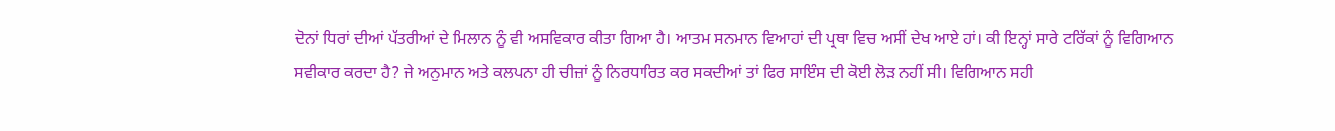ਦੋਨਾਂ ਧਿਰਾਂ ਦੀਆਂ ਪੱਤਰੀਆਂ ਦੇ ਮਿਲਾਨ ਨੂੰ ਵੀ ਅਸਵਿਕਾਰ ਕੀਤਾ ਗਿਆ ਹੈ। ਆਤਮ ਸਨਮਾਨ ਵਿਆਹਾਂ ਦੀ ਪ੍ਰਥਾ ਵਿਚ ਅਸੀਂ ਦੇਖ ਆਏ ਹਾਂ। ਕੀ ਇਨ੍ਹਾਂ ਸਾਰੇ ਟਰਿੱਕਾਂ ਨੂੰ ਵਿਗਿਆਨ ਸਵੀਕਾਰ ਕਰਦਾ ਹੈ? ਜੇ ਅਨੁਮਾਨ ਅਤੇ ਕਲਪਨਾ ਹੀ ਚੀਜ਼ਾਂ ਨੂੰ ਨਿਰਧਾਰਿਤ ਕਰ ਸਕਦੀਆਂ ਤਾਂ ਫਿਰ ਸਾਇੰਸ ਦੀ ਕੋਈ ਲੋੜ ਨਹੀਂ ਸੀ। ਵਿਗਿਆਨ ਸਹੀ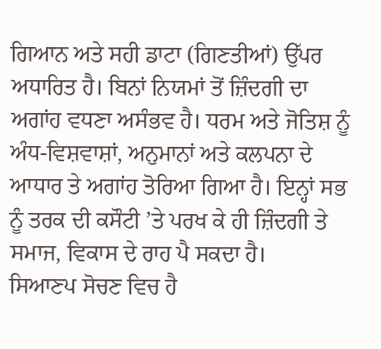ਗਿਆਨ ਅਤੇ ਸਹੀ ਡਾਟਾ (ਗਿਣਤੀਆਂ) ਉੱਪਰ ਅਧਾਰਿਤ ਹੈ। ਬਿਨਾਂ ਨਿਯਮਾਂ ਤੋਂ ਜ਼ਿੰਦਗੀ ਦਾ ਅਗਾਂਹ ਵਧਣਾ ਅਸੰਭਵ ਹੈ। ਧਰਮ ਅਤੇ ਜੋਤਿਸ਼ ਨੂੰ ਅੰਧ-ਵਿਸ਼ਵਾਸ਼ਾਂ, ਅਨੁਮਾਨਾਂ ਅਤੇ ਕਲਪਨਾ ਦੇ ਆਧਾਰ ਤੇ ਅਗਾਂਹ ਤੋਰਿਆ ਗਿਆ ਹੈ। ਇਨ੍ਹਾਂ ਸਭ ਨੂੰ ਤਰਕ ਦੀ ਕਸੌਟੀ ’ਤੇ ਪਰਖ ਕੇ ਹੀ ਜ਼ਿੰਦਗੀ ਤੇ ਸਮਾਜ, ਵਿਕਾਸ ਦੇ ਰਾਹ ਪੈ ਸਕਦਾ ਹੈ।
ਸਿਆਣਪ ਸੋਚਣ ਵਿਚ ਹੈ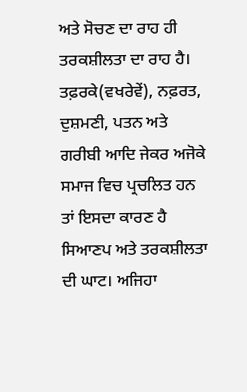ਅਤੇ ਸੋਚਣ ਦਾ ਰਾਹ ਹੀ ਤਰਕਸ਼ੀਲਤਾ ਦਾ ਰਾਹ ਹੈ। ਤਫ਼ਰਕੇ(ਵਖਰੇਵੇਂ), ਨਫ਼ਰਤ, ਦੁਸ਼ਮਣੀ, ਪਤਨ ਅਤੇ ਗਰੀਬੀ ਆਦਿ ਜੇਕਰ ਅਜੋਕੇ ਸਮਾਜ ਵਿਚ ਪ੍ਰਚਲਿਤ ਹਨ ਤਾਂ ਇਸਦਾ ਕਾਰਣ ਹੈ ਸਿਆਣਪ ਅਤੇ ਤਰਕਸ਼ੀਲਤਾ ਦੀ ਘਾਟ। ਅਜਿਹਾ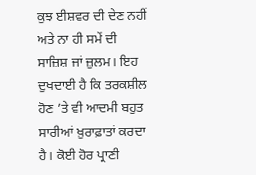ਕੁਝ ਈਸ਼ਵਰ ਦੀ ਦੇਣ ਨਹੀਂ ਅਤੇ ਨਾ ਹੀ ਸਮੇਂ ਦੀ ਸਾਜ਼ਿਸ਼ ਜਾਂ ਜ਼ੁਲਮ। ਇਹ ਦੁਖਦਾਈ ਹੈ ਕਿ ਤਰਕਸ਼ੀਲ ਹੋਣ ’ਤੇ ਵੀ ਆਦਮੀ ਬਹੁਤ ਸਾਰੀਆਂ ਖ਼ੁਰਾਫ਼ਾਤਾਂ ਕਰਦਾ ਹੈ। ਕੋਈ ਹੋਰ ਪ੍ਰਾਣੀ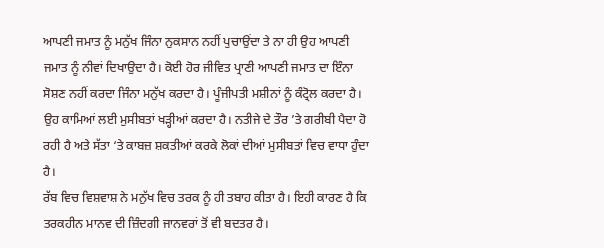ਆਪਣੀ ਜਮਾਤ ਨੂੰ ਮਨੁੱਖ ਜਿੰਨਾ ਨੁਕਸਾਨ ਨਹੀਂ ਪੁਚਾਉਂਦਾ ਤੇ ਨਾ ਹੀ ਉਹ ਆਪਣੀ ਜਮਾਤ ਨੂੰ ਨੀਵਾਂ ਦਿਖਾਉਦਾ ਹੈ। ਕੋਈ ਹੋਰ ਜੀਵਿਤ ਪ੍ਰਾਣੀ ਆਪਣੀ ਜਮਾਤ ਦਾ ਇੰਨਾ ਸੋਸ਼ਣ ਨਹੀਂ ਕਰਦਾ ਜਿੰਨਾ ਮਨੁੱਖ ਕਰਦਾ ਹੈ। ਪੂੰਜੀਪਤੀ ਮਸ਼ੀਨਾਂ ਨੂੰ ਕੰਟ੍ਰੋਲ ਕਰਦਾ ਹੈ। ਉਹ ਕਾਮਿਆਂ ਲਈ ਮੁਸੀਬਤਾਂ ਖੜ੍ਹੀਆਂ ਕਰਦਾ ਹੈ। ਨਤੀਜੇ ਦੇ ਤੌਰ ’ਤੇ ਗਰੀਬੀ ਪੈਦਾ ਹੋ ਰਹੀ ਹੈ ਅਤੇ ਸੱਤਾ ‘ਤੇ ਕਾਬਜ਼ ਸ਼ਕਤੀਆਂ ਕਰਕੇ ਲੋਕਾਂ ਦੀਆਂ ਮੁਸੀਬਤਾਂ ਵਿਚ ਵਾਧਾ ਹੁੰਦਾ ਹੈ।
ਰੱਬ ਵਿਚ ਵਿਸ਼ਵਾਸ਼ ਨੇ ਮਨੁੱਖ ਵਿਚ ਤਰਕ ਨੂੰ ਹੀ ਤਬਾਹ ਕੀਤਾ ਹੈ। ਇਹੀ ਕਾਰਣ ਹੈ ਕਿ ਤਰਕਹੀਨ ਮਾਨਵ ਦੀ ਜ਼ਿੰਦਗੀ ਜਾਨਵਰਾਂ ਤੋਂ ਵੀ ਬਦਤਰ ਹੈ।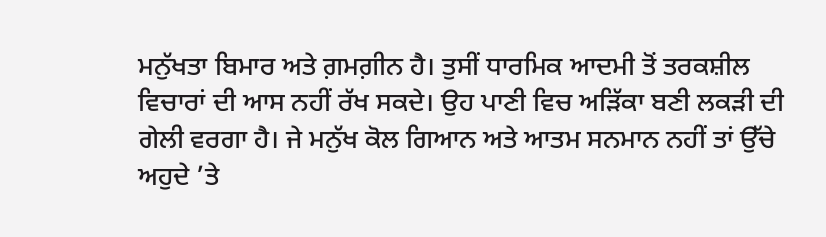ਮਨੁੱਖਤਾ ਬਿਮਾਰ ਅਤੇ ਗ਼ਮਗ਼ੀਨ ਹੈ। ਤੁਸੀਂ ਧਾਰਮਿਕ ਆਦਮੀ ਤੋਂ ਤਰਕਸ਼ੀਲ ਵਿਚਾਰਾਂ ਦੀ ਆਸ ਨਹੀਂ ਰੱਖ ਸਕਦੇ। ਉਹ ਪਾਣੀ ਵਿਚ ਅੜਿੱਕਾ ਬਣੀ ਲਕੜੀ ਦੀ ਗੇਲੀ ਵਰਗਾ ਹੈ। ਜੇ ਮਨੁੱਖ ਕੋਲ ਗਿਆਨ ਅਤੇ ਆਤਮ ਸਨਮਾਨ ਨਹੀਂ ਤਾਂ ਉੱਚੇ ਅਹੁਦੇ ’ਤੇ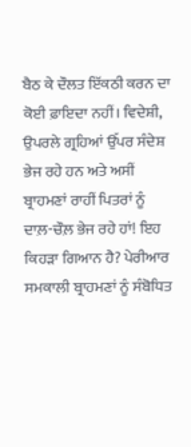ਬੈਠ ਕੇ ਦੌਲਤ ਇੱਕਠੀ ਕਰਨ ਦਾ ਕੋਈ ਫ਼ਾਇਦਾ ਨਹੀਂ। ਵਿਦੇਸ਼ੀ, ਉਪਰਲੇ ਗ੍ਰਹਿਆਂ ਉੱਪਰ ਸੰਦੇਸ਼ ਭੇਜ ਰਹੇ ਹਨ ਅਤੇ ਅਸੀਂ ਬ੍ਰਾਹਮਣਾਂ ਰਾਹੀਂ ਪਿਤਰਾਂ ਨੂੰ ਦਾਲ਼-ਚੌਲ਼ ਭੇਜ ਰਹੇ ਹਾਂ! ਇਹ ਕਿਹੜਾ ਗਿਆਨ ਹੈ? ਪੇਰੀਆਰ ਸਮਕਾਲੀ ਬ੍ਰਾਹਮਣਾਂ ਨੂੰ ਸੰਬੋਧਿਤ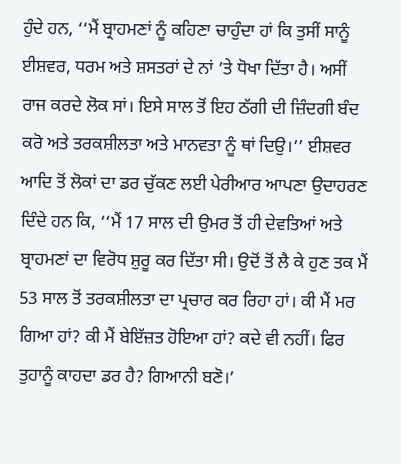ਹੁੰਦੇ ਹਨ, ‘‘ਮੈਂ ਬ੍ਰਾਹਮਣਾਂ ਨੂੰ ਕਹਿਣਾ ਚਾਹੁੰਦਾ ਹਾਂ ਕਿ ਤੁਸੀਂ ਸਾਨੂੰ ਈਸ਼ਵਰ, ਧਰਮ ਅਤੇ ਸ਼ਸਤਰਾਂ ਦੇ ਨਾਂ ’ਤੇ ਧੋਖਾ ਦਿੱਤਾ ਹੈ। ਅਸੀਂ ਰਾਜ ਕਰਦੇ ਲੋਕ ਸਾਂ। ਇਸੇ ਸਾਲ ਤੋਂ ਇਹ ਠੱਗੀ ਦੀ ਜ਼ਿੰਦਗੀ ਬੰਦ ਕਰੋ ਅਤੇ ਤਰਕਸ਼ੀਲਤਾ ਅਤੇ ਮਾਨਵਤਾ ਨੂੰ ਥਾਂ ਦਿਉ।’’ ਈਸ਼ਵਰ ਆਦਿ ਤੋਂ ਲੋਕਾਂ ਦਾ ਡਰ ਚੁੱਕਣ ਲਈ ਪੇਰੀਆਰ ਆਪਣਾ ਉਦਾਹਰਣ ਦਿੰਦੇ ਹਨ ਕਿ, ‘‘ਮੈਂ 17 ਸਾਲ ਦੀ ਉਮਰ ਤੋਂ ਹੀ ਦੇਵਤਿਆਂ ਅਤੇ ਬ੍ਰਾਹਮਣਾਂ ਦਾ ਵਿਰੋਧ ਸ਼ੁਰੂ ਕਰ ਦਿੱਤਾ ਸੀ। ਉਦੋਂ ਤੋਂ ਲੈ ਕੇ ਹੁਣ ਤਕ ਮੈਂ 53 ਸਾਲ ਤੋਂ ਤਰਕਸ਼ੀਲਤਾ ਦਾ ਪ੍ਰਚਾਰ ਕਰ ਰਿਹਾ ਹਾਂ। ਕੀ ਮੈਂ ਮਰ ਗਿਆ ਹਾਂ? ਕੀ ਮੈਂ ਬੇਇੱਜ਼ਤ ਹੋਇਆ ਹਾਂ? ਕਦੇ ਵੀ ਨਹੀਂ। ਫਿਰ ਤੁਹਾਨੂੰ ਕਾਹਦਾ ਡਰ ਹੈ? ਗਿਆਨੀ ਬਣੋ।’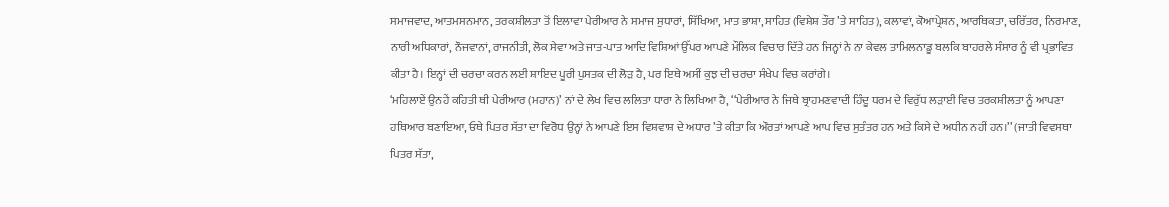ਸਮਾਜਵਾਦ, ਆਤਮਸਨਮਾਨ, ਤਰਕਸ਼ੀਲਤਾ ਤੋਂ ਇਲਾਵਾ ਪੇਰੀਆਰ ਨੇ ਸਮਾਜ ਸੁਧਾਰਾਂ, ਸਿੱਖਿਆ, ਮਾਤ ਭਾਸ਼ਾ, ਸਾਹਿਤ (ਵਿਸ਼ੇਸ਼ ਤੌਰ ’ਤੇ ਸਾਹਿਤ), ਕਲਾਵਾਂ, ਕੋਆਪ੍ਰੇਸ਼ਨ, ਆਰਥਿਕਤਾ, ਚਰਿੱਤਰ, ਨਿਰਮਾਣ, ਨਾਰੀ ਅਧਿਕਾਰਾਂ, ਨੌਜਵਾਨਾਂ, ਰਾਜਨੀਤੀ, ਲੋਕ ਸੇਵਾ ਅਤੇ ਜਾਤ-ਪਾਤ ਆਦਿ ਵਿਸ਼ਿਆਂ ਉੱਪਰ ਆਪਣੇ ਮੌਲਿਕ ਵਿਚਾਰ ਦਿੱਤੇ ਹਨ ਜਿਨ੍ਹਾਂ ਨੇ ਨਾ ਕੇਵਲ ਤਾਮਿਲਨਾਡੂ ਬਲਕਿ ਬਾਹਰਲੇ ਸੰਸਾਰ ਨੂੰ ਵੀ ਪ੍ਰਭਾਵਿਤ ਕੀਤਾ ਹੈ। ਇਨ੍ਹਾਂ ਦੀ ਚਰਚਾ ਕਰਨ ਲਈ ਸ਼ਾਇਦ ਪੂਰੀ ਪੁਸਤਕ ਦੀ ਲੋੜ ਹੈ, ਪਰ ਇਥੇ ਅਸੀਂ ਕੁਝ ਦੀ ਚਰਚਾ ਸੰਖੇਪ ਵਿਚ ਕਰਾਂਗੇ।
‘ਮਹਿਲਾਏਂ ਉਨਹੇਂ ਕਹਿਤੀ ਥੀ ਪੇਰੀਆਰ (ਮਹਾਨ)’ ਨਾਂ ਦੇ ਲੇਖ ਵਿਚ ਲਲਿਤਾ ਧਾਰਾ ਨੇ ਲਿਖਿਆ ਹੈ, ‘‘ਪੇਰੀਆਰ ਨੇ ਜਿਥੇ ਬ੍ਰਾਹਮਣਵਾਦੀ ਹਿੰਦੂ ਧਰਮ ਦੇ ਵਿਰੁੱਧ ਲੜਾਈ ਵਿਚ ਤਰਕਸ਼ੀਲਤਾ ਨੂੰ ਆਪਣਾ ਹਥਿਆਰ ਬਣਾਇਆ, ਓਥੇ ਪਿਤਰ ਸੱਤਾ ਦਾ ਵਿਰੋਧ ਉਨ੍ਹਾਂ ਨੇ ਆਪਣੇ ਇਸ ਵਿਸ਼ਵਾਸ਼ ਦੇ ਅਧਾਰ ’ਤੇ ਕੀਤਾ ਕਿ ਔਰਤਾਂ ਆਪਣੇ ਆਪ ਵਿਚ ਸੁਤੰਤਰ ਹਨ ਅਤੇ ਕਿਸੇ ਦੇ ਅਧੀਨ ਨਹੀਂ ਹਨ।’’ (ਜਾਤੀ ਵਿਵਸਥਾ ਪਿਤਰ ਸੱਤਾ,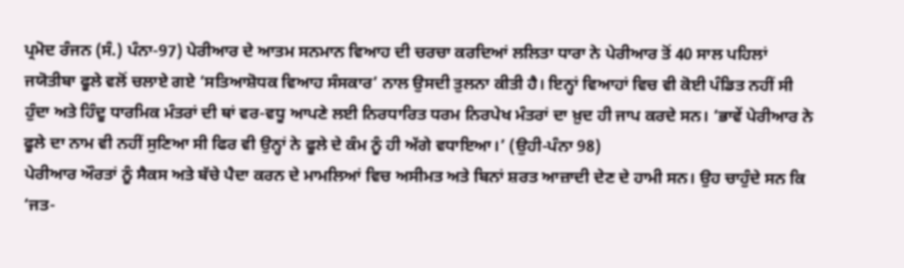ਪ੍ਰਮੋਦ ਰੰਜਨ (ਸੰ.) ਪੰਨਾ-97) ਪੇਰੀਆਰ ਦੇ ਆਤਮ ਸਨਮਾਨ ਵਿਆਹ ਦੀ ਚਰਚਾ ਕਰਦਿਆਂ ਲਲਿਤਾ ਧਾਰਾ ਨੇ ਪੇਰੀਆਰ ਤੋਂ 40 ਸਾਲ ਪਹਿਲਾਂ ਜਯੋਤੀਬਾ ਫੂਲੇ ਵਲੋਂ ਚਲਾਏ ਗਏ ‘ਸਤਿਆਸ਼ੋਧਕ ਵਿਆਹ ਸੰਸਕਾਰ’ ਨਾਲ ਉਸਦੀ ਤੁਲਨਾ ਕੀਤੀ ਹੈ। ਇਨ੍ਹਾਂ ਵਿਆਹਾਂ ਵਿਚ ਵੀ ਕੋਈ ਪੰਡਿਤ ਨਹੀਂ ਸੀ ਹੁੰਦਾ ਅਤੇ ਹਿੰਦੂ ਧਾਰਮਿਕ ਮੰਤਰਾਂ ਦੀ ਥਾਂ ਵਰ-ਵਧੂ ਆਪਣੇ ਲਈ ਨਿਰਧਾਰਿਤ ਧਰਮ ਨਿਰਪੇਖ ਮੰਤਰਾਂ ਦਾ ਖ਼ੁਦ ਹੀ ਜਾਪ ਕਰਦੇ ਸਨ। ‘ਭਾਵੇਂ ਪੇਰੀਆਰ ਨੇ ਫੂਲੇ ਦਾ ਨਾਮ ਵੀ ਨਹੀਂ ਸੁਣਿਆ ਸੀ ਫਿਰ ਵੀ ਉਨ੍ਹਾਂ ਨੇ ਫੂਲੇ ਦੇ ਕੰਮ ਨੂੰ ਹੀ ਅੱਗੇ ਵਧਾਇਆ।’ (ਉਹੀ-ਪੰਨਾ 98)
ਪੇਰੀਆਰ ਔਰਤਾਂ ਨੂੰ ਸੈਕਸ ਅਤੇ ਬੱਚੇ ਪੈਦਾ ਕਰਨ ਦੇ ਮਾਮਲਿਆਂ ਵਿਚ ਅਸੀਮਤ ਅਤੇ ਬਿਨਾਂ ਸ਼ਰਤ ਆਜ਼ਾਦੀ ਦੇਣ ਦੇ ਹਾਮੀ ਸਨ। ਉਹ ਚਾਹੁੰਦੇ ਸਨ ਕਿ ‘ਜਤ-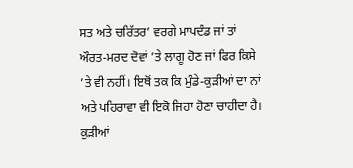ਸਤ ਅਤੇ ਚਰਿੱਤਰ’ ਵਰਗੇ ਮਾਪਦੰਡ ਜਾਂ ਤਾਂ ਔਰਤ-ਮਰਦ ਦੋਵਾਂ ’ਤੇ ਲਾਗੂ ਹੋਣ ਜਾਂ ਫਿਰ ਕਿਸੇ ’ਤੇ ਵੀ ਨਹੀਂ। ਇਥੋਂ ਤਕ ਕਿ ਮੁੰਡੇ-ਕੁੜੀਆਂ ਦਾ ਨਾਂ ਅਤੇ ਪਹਿਰਾਵਾ ਵੀ ਇਕੋ ਜਿਹਾ ਹੋਣਾ ਚਾਹੀਦਾ ਹੈ। ਕੁੜੀਆਂ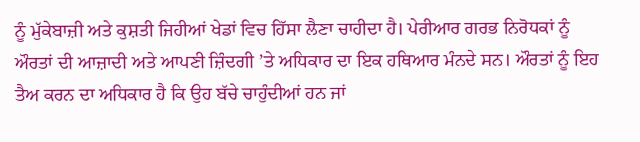ਨੂੰ ਮੁੱਕੇਬਾਜ਼ੀ ਅਤੇ ਕੁਸ਼ਤੀ ਜਿਹੀਆਂ ਖੇਡਾਂ ਵਿਚ ਹਿੱਸਾ ਲੈਣਾ ਚਾਹੀਦਾ ਹੈ। ਪੇਰੀਆਰ ਗਰਭ ਨਿਰੋਧਕਾਂ ਨੂੰ ਔਰਤਾਂ ਦੀ ਆਜ਼ਾਦੀ ਅਤੇ ਆਪਣੀ ਜ਼ਿੰਦਗੀ ’ਤੇ ਅਧਿਕਾਰ ਦਾ ਇਕ ਹਥਿਆਰ ਮੰਨਦੇ ਸਨ। ਔਰਤਾਂ ਨੂੰ ਇਹ ਤੈਅ ਕਰਨ ਦਾ ਅਧਿਕਾਰ ਹੈ ਕਿ ਉਹ ਬੱਚੇ ਚਾਹੁੰਦੀਆਂ ਹਨ ਜਾਂ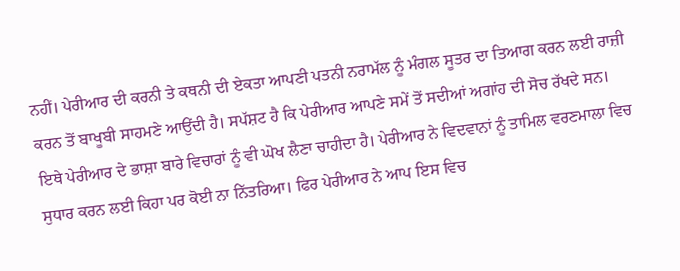ਨਹੀਂ। ਪੇਰੀਆਰ ਦੀ ਕਰਨੀ ਤੇ ਕਥਨੀ ਦੀ ਏਕਤਾ ਆਪਣੀ ਪਤਨੀ ਨਰਾਮੱਲ ਨੂੰ ਮੰਗਲ ਸੂਤਰ ਦਾ ਤਿਆਗ ਕਰਨ ਲਈ ਰਾਜ਼ੀ ਕਰਨ ਤੋਂ ਬਾਖੂਬੀ ਸਾਹਮਣੇ ਆਉਂਦੀ ਹੈ। ਸਪੱਸ਼ਟ ਹੈ ਕਿ ਪੇਰੀਆਰ ਆਪਣੇ ਸਮੇਂ ਤੋਂ ਸਦੀਆਂ ਅਗਾਂਹ ਦੀ ਸੋਚ ਰੱਖਦੇ ਸਨ।
ਇਥੇ ਪੇਰੀਆਰ ਦੇ ਭਾਸ਼ਾ ਬਾਰੇ ਵਿਚਾਰਾਂ ਨੂੰ ਵੀ ਘੋਖ ਲੈਣਾ ਚਾਹੀਦਾ ਹੈ। ਪੇਰੀਆਰ ਨੇ ਵਿਦਵਾਨਾਂ ਨੂੰ ਤਾਮਿਲ ਵਰਣਮਾਲਾ ਵਿਚ ਸੁਧਾਰ ਕਰਨ ਲਈ ਕਿਹਾ ਪਰ ਕੋਈ ਨਾ ਨਿੱਤਰਿਆ। ਫਿਰ ਪੇਰੀਆਰ ਨੇ ਆਪ ਇਸ ਵਿਚ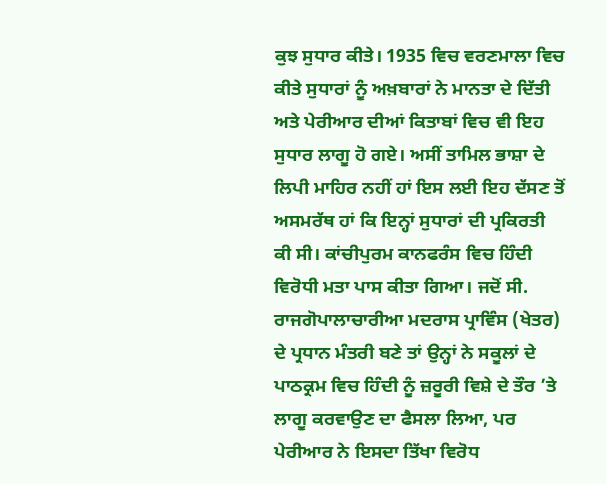ਕੁਝ ਸੁਧਾਰ ਕੀਤੇ। 1935 ਵਿਚ ਵਰਣਮਾਲਾ ਵਿਚ ਕੀਤੇ ਸੁਧਾਰਾਂ ਨੂੰ ਅਖ਼ਬਾਰਾਂ ਨੇ ਮਾਨਤਾ ਦੇ ਦਿੱਤੀ ਅਤੇ ਪੇਰੀਆਰ ਦੀਆਂ ਕਿਤਾਬਾਂ ਵਿਚ ਵੀ ਇਹ ਸੁਧਾਰ ਲਾਗੂ ਹੋ ਗਏ। ਅਸੀਂ ਤਾਮਿਲ ਭਾਸ਼ਾ ਦੇ ਲਿਪੀ ਮਾਹਿਰ ਨਹੀਂ ਹਾਂ ਇਸ ਲਈ ਇਹ ਦੱਸਣ ਤੋਂ ਅਸਮਰੱਥ ਹਾਂ ਕਿ ਇਨ੍ਹਾਂ ਸੁਧਾਰਾਂ ਦੀ ਪ੍ਰਕਿਰਤੀ ਕੀ ਸੀ। ਕਾਂਚੀਪੁਰਮ ਕਾਨਫਰੰਸ ਵਿਚ ਹਿੰਦੀ ਵਿਰੋਧੀ ਮਤਾ ਪਾਸ ਕੀਤਾ ਗਿਆ। ਜਦੋਂ ਸੀ. ਰਾਜਗੋਪਾਲਾਚਾਰੀਆ ਮਦਰਾਸ ਪ੍ਰਾਵਿੰਸ (ਖੇਤਰ) ਦੇ ਪ੍ਰਧਾਨ ਮੰਤਰੀ ਬਣੇ ਤਾਂ ਉਨ੍ਹਾਂ ਨੇ ਸਕੂਲਾਂ ਦੇ ਪਾਠਕ੍ਰਮ ਵਿਚ ਹਿੰਦੀ ਨੂੰ ਜ਼ਰੂਰੀ ਵਿਸ਼ੇ ਦੇ ਤੌਰ ’ਤੇ ਲਾਗੂ ਕਰਵਾਉਣ ਦਾ ਫੈਸਲਾ ਲਿਆ, ਪਰ ਪੇਰੀਆਰ ਨੇ ਇਸਦਾ ਤਿੱਖਾ ਵਿਰੋਧ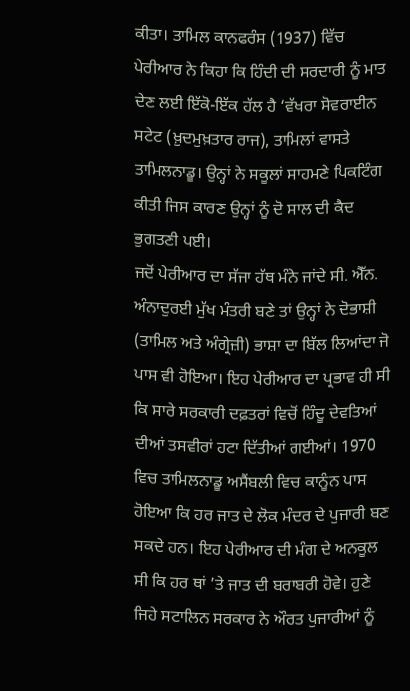ਕੀਤਾ। ਤਾਮਿਲ ਕਾਨਫਰੰਸ (1937) ਵਿੱਚ ਪੇਰੀਆਰ ਨੇ ਕਿਹਾ ਕਿ ਹਿੰਦੀ ਦੀ ਸਰਦਾਰੀ ਨੂੰ ਮਾਤ ਦੇਣ ਲਈ ਇੱਕੋ-ਇੱਕ ਹੱਲ ਹੈ ‘ਵੱਖਰਾ ਸੋਵਰਾਈਨ ਸਟੇਟ (ਖ਼ੁਦਮੁਖ਼ਤਾਰ ਰਾਜ), ਤਾਮਿਲਾਂ ਵਾਸਤੇ ਤਾਮਿਲਨਾਡੂ। ਉਨ੍ਹਾਂ ਨੇ ਸਕੂਲਾਂ ਸਾਹਮਣੇ ਪਿਕਟਿੰਗ ਕੀਤੀ ਜਿਸ ਕਾਰਣ ਉਨ੍ਹਾਂ ਨੂੰ ਦੋ ਸਾਲ ਦੀ ਕੈਦ ਭੁਗਤਣੀ ਪਈ।
ਜਦੋਂ ਪੇਰੀਆਰ ਦਾ ਸੱਜਾ ਹੱਥ ਮੰਨੇ ਜਾਂਦੇ ਸੀ. ਐੱਨ. ਅੰਨਾਦੁਰਈ ਮੁੱਖ ਮੰਤਰੀ ਬਣੇ ਤਾਂ ਉਨ੍ਹਾਂ ਨੇ ਦੋਭਾਸ਼ੀ (ਤਾਮਿਲ ਅਤੇ ਅੰਗ੍ਰੇਜ਼ੀ) ਭਾਸ਼ਾ ਦਾ ਬਿੱਲ ਲਿਆਂਦਾ ਜੋ ਪਾਸ ਵੀ ਹੋਇਆ। ਇਹ ਪੇਰੀਆਰ ਦਾ ਪ੍ਰਭਾਵ ਹੀ ਸੀ ਕਿ ਸਾਰੇ ਸਰਕਾਰੀ ਦਫ਼ਤਰਾਂ ਵਿਚੋਂ ਹਿੰਦੂ ਦੇਵਤਿਆਂ ਦੀਆਂ ਤਸਵੀਰਾਂ ਹਟਾ ਦਿੱਤੀਆਂ ਗਈਆਂ। 1970 ਵਿਚ ਤਾਮਿਲਨਾਡੂ ਅਸੈਂਬਲੀ ਵਿਚ ਕਾਨੂੰਨ ਪਾਸ ਹੋਇਆ ਕਿ ਹਰ ਜਾਤ ਦੇ ਲੋਕ ਮੰਦਰ ਦੇ ਪੁਜਾਰੀ ਬਣ ਸਕਦੇ ਹਨ। ਇਹ ਪੇਰੀਆਰ ਦੀ ਮੰਗ ਦੇ ਅਨਕੂਲ ਸੀ ਕਿ ਹਰ ਥਾਂ ’ਤੇ ਜਾਤ ਦੀ ਬਰਾਬਰੀ ਹੋਵੇ। ਹੁਣੇ ਜਿਹੇ ਸਟਾਲਿਨ ਸਰਕਾਰ ਨੇ ਔਰਤ ਪੁਜਾਰੀਆਂ ਨੂੰ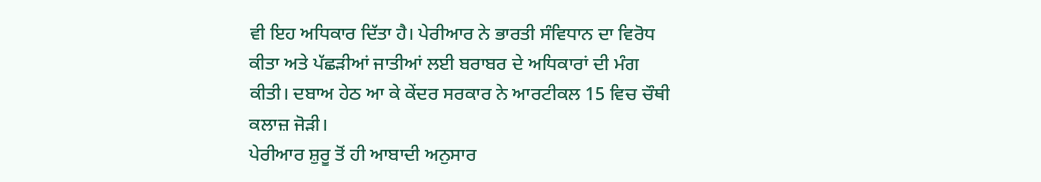ਵੀ ਇਹ ਅਧਿਕਾਰ ਦਿੱਤਾ ਹੈ। ਪੇਰੀਆਰ ਨੇ ਭਾਰਤੀ ਸੰਵਿਧਾਨ ਦਾ ਵਿਰੋਧ ਕੀਤਾ ਅਤੇ ਪੱਛੜੀਆਂ ਜਾਤੀਆਂ ਲਈ ਬਰਾਬਰ ਦੇ ਅਧਿਕਾਰਾਂ ਦੀ ਮੰਗ ਕੀਤੀ। ਦਬਾਅ ਹੇਠ ਆ ਕੇ ਕੇਂਦਰ ਸਰਕਾਰ ਨੇ ਆਰਟੀਕਲ 15 ਵਿਚ ਚੌਥੀ ਕਲਾਜ਼ ਜੋੜੀ।
ਪੇਰੀਆਰ ਸ਼ੁਰੂ ਤੋਂ ਹੀ ਆਬਾਦੀ ਅਨੁਸਾਰ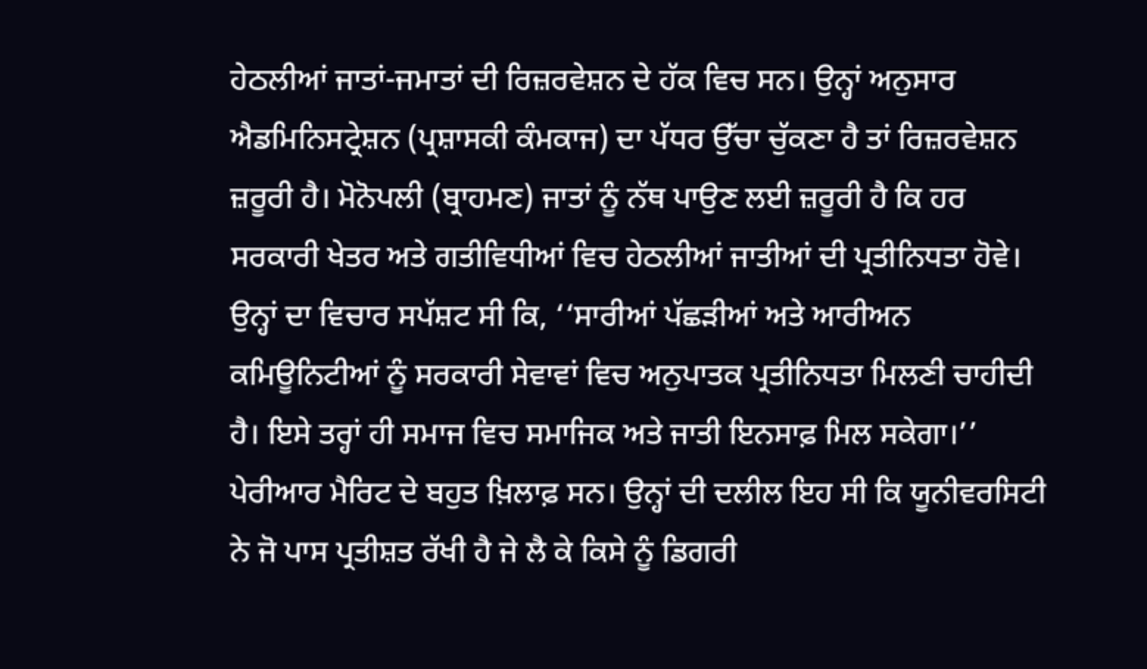ਹੇਠਲੀਆਂ ਜਾਤਾਂ-ਜਮਾਤਾਂ ਦੀ ਰਿਜ਼ਰਵੇਸ਼ਨ ਦੇ ਹੱਕ ਵਿਚ ਸਨ। ਉਨ੍ਹਾਂ ਅਨੁਸਾਰ ਐਡਮਿਨਿਸਟ੍ਰੇਸ਼ਨ (ਪ੍ਰਸ਼ਾਸਕੀ ਕੰਮਕਾਜ) ਦਾ ਪੱਧਰ ਉੱਚਾ ਚੁੱਕਣਾ ਹੈ ਤਾਂ ਰਿਜ਼ਰਵੇਸ਼ਨ ਜ਼ਰੂਰੀ ਹੈ। ਮੋਨੋਪਲੀ (ਬ੍ਰਾਹਮਣ) ਜਾਤਾਂ ਨੂੰ ਨੱਥ ਪਾਉਣ ਲਈ ਜ਼ਰੂਰੀ ਹੈ ਕਿ ਹਰ ਸਰਕਾਰੀ ਖੇਤਰ ਅਤੇ ਗਤੀਵਿਧੀਆਂ ਵਿਚ ਹੇਠਲੀਆਂ ਜਾਤੀਆਂ ਦੀ ਪ੍ਰਤੀਨਿਧਤਾ ਹੋਵੇ। ਉਨ੍ਹਾਂ ਦਾ ਵਿਚਾਰ ਸਪੱਸ਼ਟ ਸੀ ਕਿ, ‘‘ਸਾਰੀਆਂ ਪੱਛੜੀਆਂ ਅਤੇ ਆਰੀਅਨ ਕਮਿਊਨਿਟੀਆਂ ਨੂੰ ਸਰਕਾਰੀ ਸੇਵਾਵਾਂ ਵਿਚ ਅਨੁਪਾਤਕ ਪ੍ਰਤੀਨਿਧਤਾ ਮਿਲਣੀ ਚਾਹੀਦੀ ਹੈ। ਇਸੇ ਤਰ੍ਹਾਂ ਹੀ ਸਮਾਜ ਵਿਚ ਸਮਾਜਿਕ ਅਤੇ ਜਾਤੀ ਇਨਸਾਫ਼ ਮਿਲ ਸਕੇਗਾ।’’ ਪੇਰੀਆਰ ਮੈਰਿਟ ਦੇ ਬਹੁਤ ਖ਼ਿਲਾਫ਼ ਸਨ। ਉਨ੍ਹਾਂ ਦੀ ਦਲੀਲ ਇਹ ਸੀ ਕਿ ਯੂਨੀਵਰਸਿਟੀ ਨੇ ਜੋ ਪਾਸ ਪ੍ਰਤੀਸ਼ਤ ਰੱਖੀ ਹੈ ਜੇ ਲੈ ਕੇ ਕਿਸੇ ਨੂੰ ਡਿਗਰੀ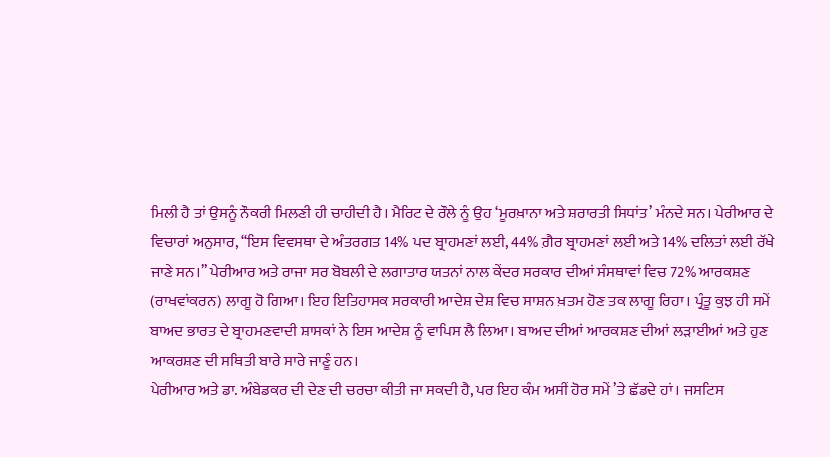ਮਿਲੀ ਹੈ ਤਾਂ ਉਸਨੂੰ ਨੌਕਰੀ ਮਿਲਣੀ ਹੀ ਚਾਹੀਦੀ ਹੈ। ਮੈਰਿਟ ਦੇ ਰੌਲੇ ਨੂੰ ਉਹ ‘ਮੂਰਖ਼ਾਨਾ ਅਤੇ ਸ਼ਰਾਰਤੀ ਸਿਧਾਂਤ’ ਮੰਨਦੇ ਸਨ। ਪੇਰੀਆਰ ਦੇ ਵਿਚਾਰਾਂ ਅਨੁਸਾਰ, ‘‘ਇਸ ਵਿਵਸਥਾ ਦੇ ਅੰਤਰਗਤ 14% ਪਦ ਬ੍ਰਾਹਮਣਾਂ ਲਈ, 44% ਗ਼ੈਰ ਬ੍ਰਾਹਮਣਾਂ ਲਈ ਅਤੇ 14% ਦਲਿਤਾਂ ਲਈ ਰੱਖੇ ਜਾਣੇ ਸਨ।’’ ਪੇਰੀਆਰ ਅਤੇ ਰਾਜਾ ਸਰ ਬੋਬਲੀ ਦੇ ਲਗਾਤਾਰ ਯਤਨਾਂ ਨਾਲ ਕੇਂਦਰ ਸਰਕਾਰ ਦੀਆਂ ਸੰਸਥਾਵਾਂ ਵਿਚ 72% ਆਰਕਸ਼ਣ (ਰਾਖਵਾਂਕਰਨ) ਲਾਗੂ ਹੋ ਗਿਆ। ਇਹ ਇਤਿਹਾਸਕ ਸਰਕਾਰੀ ਆਦੇਸ਼ ਦੇਸ਼ ਵਿਚ ਸਾਸ਼ਨ ਖ਼ਤਮ ਹੋਣ ਤਕ ਲਾਗੂ ਰਿਹਾ। ਪ੍ਰੰਤੂ ਕੁਝ ਹੀ ਸਮੇਂ ਬਾਅਦ ਭਾਰਤ ਦੇ ਬ੍ਰਾਹਮਣਵਾਦੀ ਸ਼ਾਸਕਾਂ ਨੇ ਇਸ ਆਦੇਸ਼ ਨੂੰ ਵਾਪਿਸ ਲੈ ਲਿਆ। ਬਾਅਦ ਦੀਆਂ ਆਰਕਸ਼ਣ ਦੀਆਂ ਲੜਾਈਆਂ ਅਤੇ ਹੁਣ ਆਕਰਸ਼ਣ ਦੀ ਸਥਿਤੀ ਬਾਰੇ ਸਾਰੇ ਜਾਣੂੰ ਹਨ।
ਪੇਰੀਆਰ ਅਤੇ ਡਾ. ਅੰਬੇਡਕਰ ਦੀ ਦੇਣ ਦੀ ਚਰਚਾ ਕੀਤੀ ਜਾ ਸਕਦੀ ਹੈ, ਪਰ ਇਹ ਕੰਮ ਅਸੀਂ ਹੋਰ ਸਮੇਂ ’ਤੇ ਛੱਡਦੇ ਹਾਂ। ਜਸਟਿਸ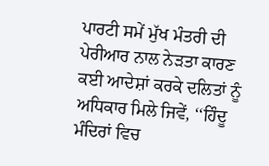ਪਾਰਟੀ ਸਮੇਂ ਮੁੱਖ ਮੰਤਰੀ ਦੀ ਪੇਰੀਆਰ ਨਾਲ ਨੇੜਤਾ ਕਾਰਣ ਕਈ ਆਦੇਸ਼ਾਂ ਕਰਕੇ ਦਲਿਤਾਂ ਨੂੰ ਅਧਿਕਾਰ ਮਿਲੇ ਜਿਵੇਂ, ‘‘ਹਿੰਦੂ ਮੰਦਿਰਾਂ ਵਿਚ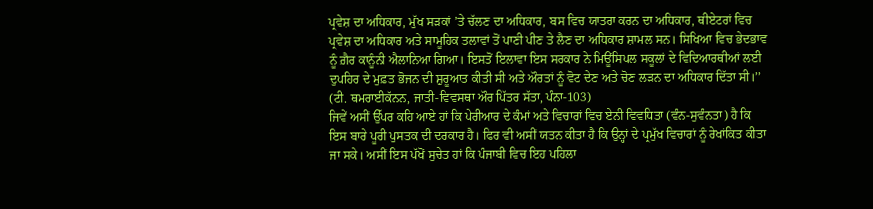ਪ੍ਰਵੇਸ਼ ਦਾ ਅਧਿਕਾਰ, ਮੁੱਖ ਸੜਕਾਂ ’ਤੇ ਚੱਲਣ ਦਾ ਅਧਿਕਾਰ, ਬਸ ਵਿਚ ਯਾਤਰਾ ਕਰਨ ਦਾ ਅਧਿਕਾਰ, ਥੀਏਟਰਾਂ ਵਿਚ ਪ੍ਰਵੇਸ਼ ਦਾ ਅਧਿਕਾਰ ਅਤੇ ਸਾਮੂਹਿਕ ਤਲਾਵਾਂ ਤੋਂ ਪਾਣੀ ਪੀਣ ਤੇ ਲੈਣ ਦਾ ਅਧਿਕਾਰ ਸ਼ਾਮਲ ਸਨ। ਸਿਖਿਆ ਵਿਚ ਭੇਦਭਾਵ ਨੂੰ ਗ਼ੈਰ ਕਾਨੂੰਨੀ ਐਲਾਨਿਆ ਗਿਆ। ਇਸਤੋਂ ਇਲਾਵਾ ਇਸ ਸਰਕਾਰ ਨੇ ਮਿਊਂਸਿਪਲ ਸਕੂਲਾਂ ਦੇ ਵਿਦਿਆਰਥੀਆਂ ਲਈ ਦੁਪਹਿਰ ਦੇ ਮੁਫ਼ਤ ਭੋਜਨ ਦੀ ਸ਼ੁਰੂਆਤ ਕੀਤੀ ਸੀ ਅਤੇ ਔਰਤਾਂ ਨੂੰ ਵੋਟ ਦੇਣ ਅਤੇ ਚੋਣ ਲੜਨ ਦਾ ਅਧਿਕਾਰ ਦਿੱਤਾ ਸੀ।’’ (ਟੀ. ਥਮਰਾਈਕੱਨਨ, ਜਾਤੀ-ਵਿਵਸਥਾ ਔਰ ਪਿੱਤਰ ਸੱਤਾ, ਪੰਨਾ-103)
ਜਿਵੇਂ ਅਸੀਂ ਉੱਪਰ ਕਹਿ ਆਏ ਹਾਂ ਕਿ ਪੇਰੀਆਰ ਦੇ ਕੰਮਾਂ ਅਤੇ ਵਿਚਾਰਾਂ ਵਿਚ ਏਨੀ ਵਿਵਧਿਤਾ (ਵੰਨ-ਸੁਵੰਨਤਾ) ਹੈ ਕਿ ਇਸ ਬਾਰੇ ਪੂਰੀ ਪੁਸਤਕ ਦੀ ਦਰਕਾਰ ਹੈ। ਫਿਰ ਵੀ ਅਸੀਂ ਯਤਨ ਕੀਤਾ ਹੈ ਕਿ ਉਨ੍ਹਾਂ ਦੇ ਪ੍ਰਮੁੱਖ ਵਿਚਾਰਾਂ ਨੂੰ ਰੇਖਾਂਕਿਤ ਕੀਤਾ ਜਾ ਸਕੇ। ਅਸੀਂ ਇਸ ਪੱਖੋਂ ਸੁਚੇਤ ਹਾਂ ਕਿ ਪੰਜਾਬੀ ਵਿਚ ਇਹ ਪਹਿਲਾ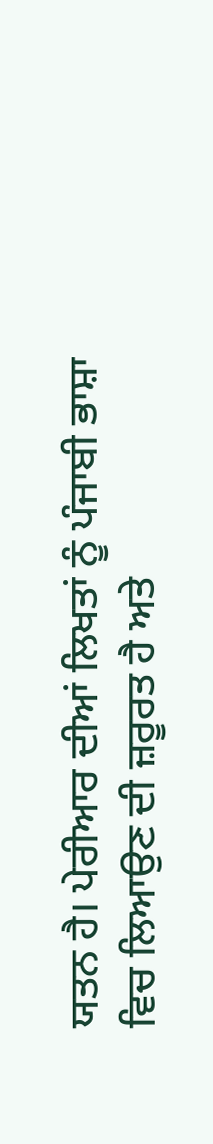ਯਤਨ ਹੈ। ਪੇਰੀਆਰ ਦੀਆਂ ਲਿਖਤਾਂ ਨੂੰ ਪੰਜਾਬੀ ਭਾਸ਼ਾ ਵਿਚ ਲਿਆਉਣ ਦੀ ਜ਼ਰੂਰਤ ਹੈ ਅਤੇ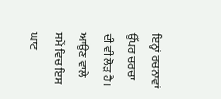ਇਨ੍ਹਾਂ ਰਚਨਾਵਾਂ ਉੱਪਰ ਚਰਚਾ ਦੀ ਵੀ ਲੋੜ ਹੈ। ਆਉਣ ਵਾਲੇ ਸਮੇਂ ਵਿਚ ਇਸ ਘਾਟ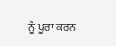ਨੂੰ ਪੂਰਾ ਕਰਨ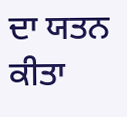ਦਾ ਯਤਨ ਕੀਤਾ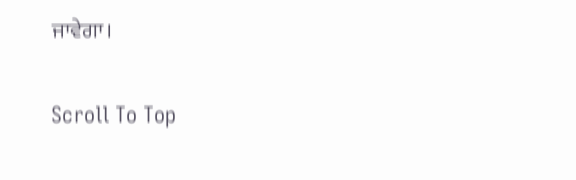ਜਾਵੇਗਾ।

Scroll To Top